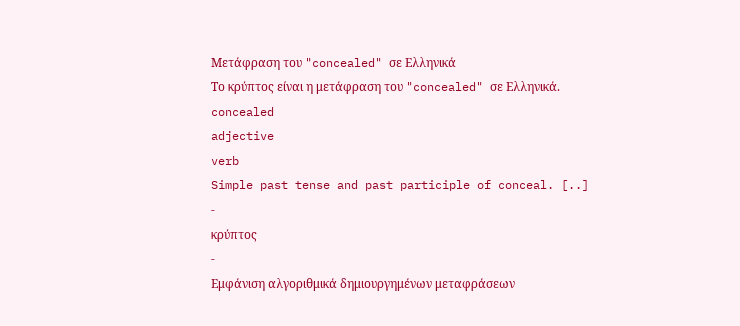Μετάφραση του "concealed" σε Ελληνικά
Το κρύπτoς είναι η μετάφραση του "concealed" σε Ελληνικά.
concealed
adjective
verb
Simple past tense and past participle of conceal. [..]
-
κρύπτoς
-
Εμφάνιση αλγοριθμικά δημιουργημένων μεταφράσεων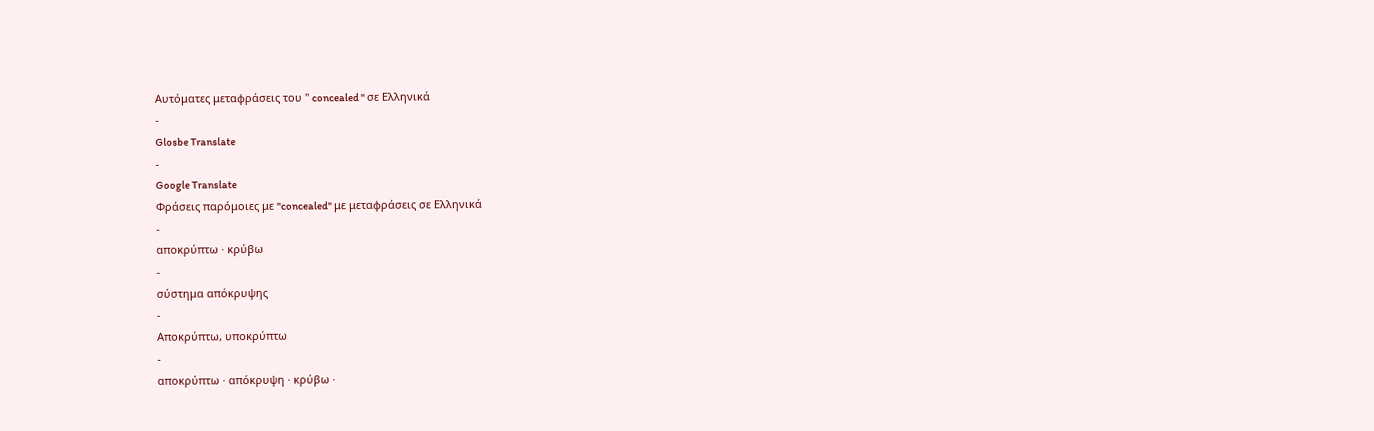Αυτόματες μεταφράσεις του " concealed " σε Ελληνικά
-
Glosbe Translate
-
Google Translate
Φράσεις παρόμοιες με "concealed" με μεταφράσεις σε Ελληνικά
-
αποκρύπτω · κρύβω
-
σύστημα απόκρυψης
-
Αποκρύπτω, υποκρύπτω
-
αποκρύπτω · απόκρυψη · κρύβω ·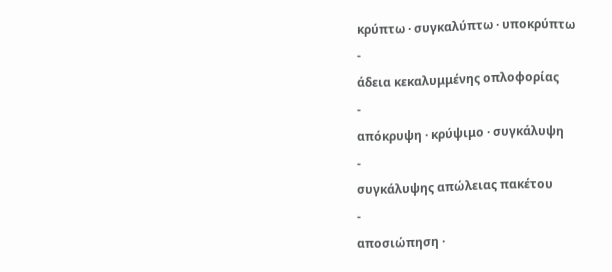κρύπτω · συγκαλύπτω · υποκρύπτω
-
άδεια κεκαλυμμένης οπλοφορίας
-
απόκρυψη · κρύψιμο · συγκάλυψη
-
συγκάλυψης απώλειας πακέτου
-
αποσιώπηση ·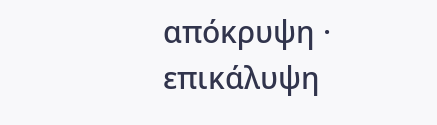απόκρυψη · επικάλυψη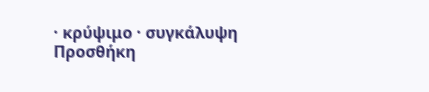· κρύψιμο · συγκάλυψη
Προσθήκη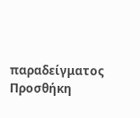παραδείγματος
Προσθήκη